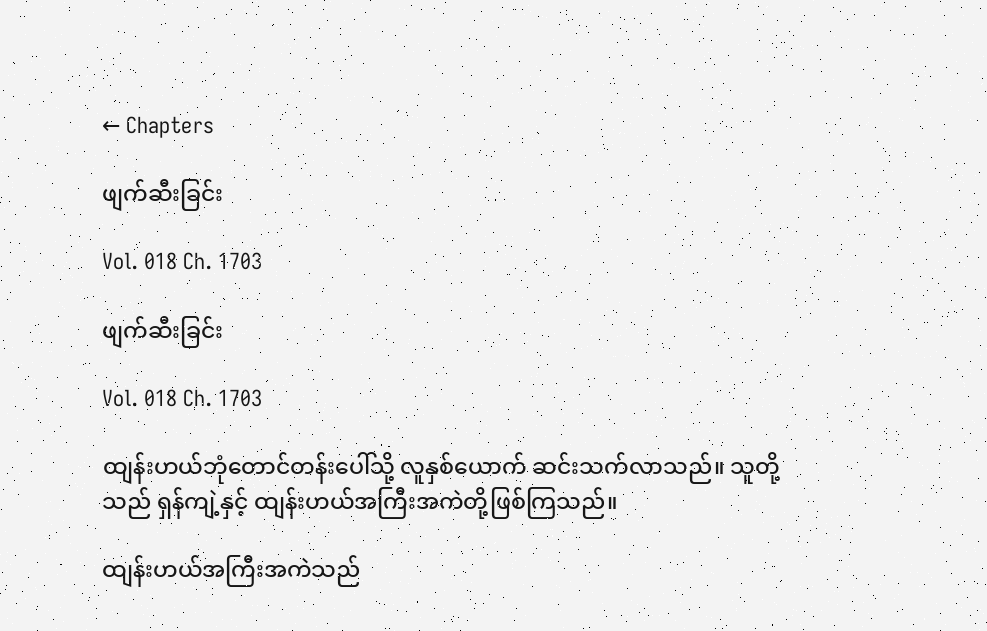← Chapters

ဖျက်ဆီးခြင်း

Vol. 018 Ch. 1703

ဖျက်ဆီးခြင်း

Vol. 018 Ch. 1703

ထျန်းဟယ်ဘုံတောင်တန်းပေါ်သို့ လူနှစ်ယောက် ဆင်းသက်လာသည်။ သူတို့သည် ရှန်ကျဲ့နှင့် ထျန်းဟယ်အကြီးအကဲတို့ဖြစ်ကြသည်။

ထျန်းဟယ်အကြီးအကဲသည်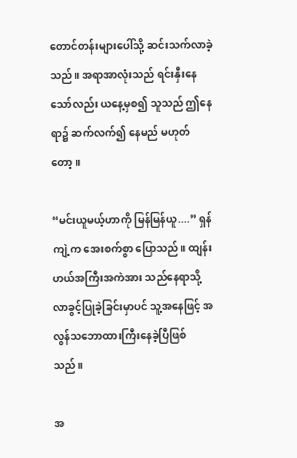တောင်တန်းများပေါ်သို့ ဆင်းသက်လာခဲ့သည်။ အရာအာလုံးသည် ရင်းနှီးနေသော်လည်း ယနေ့မှစ၍ သူသည် ဤနေရာ၌ ဆက်လက်၍ နေမည် မဟုတ်တော့။

“မင်းယူမယ့်ဟာကို မြန်မြန်ယူ....” ရှန်ကျဲ့က အေးစက်စွာ ပြောသည်။ ထျန်းဟယ်အကြီးအကဲအား သည်နေရာသို့ လာခွင့်ပြုခဲ့ခြင်းမှာပင် သူ့အနေဖြင့် အလွန်သဘောထားကြီးနေခဲ့ပြီဖြစ်သည်။

အ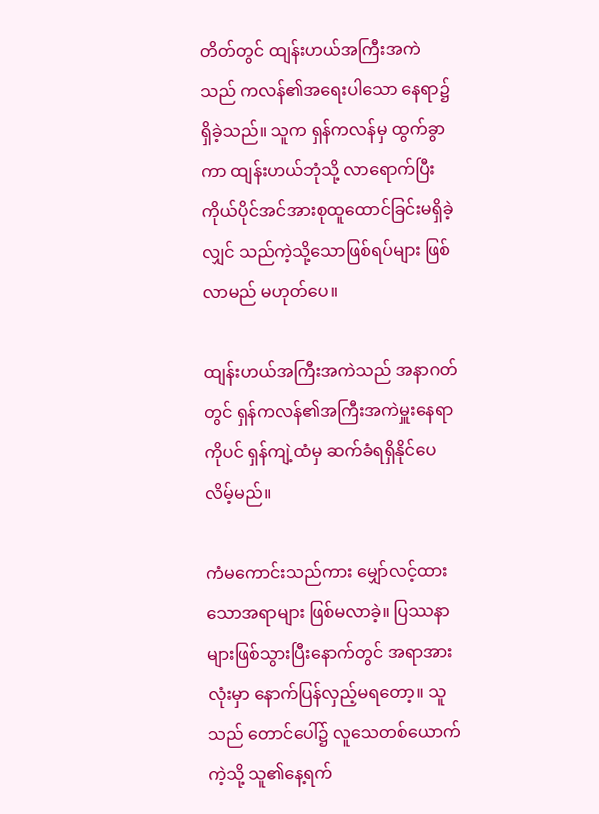တိတ်တွင် ထျန်းဟယ်အကြီးအကဲသည် ကလန်၏အရေးပါသော နေရာ၌ ရှိခဲ့သည်။ သူက ရှန်ကလန်မှ ထွက်ခွာကာ ထျန်းဟယ်ဘုံသို့ လာရောက်ပြီး ကိုယ်ပိုင်အင်အားစုထူထောင်ခြင်းမရှိခဲ့လျှင် သည်ကဲ့သို့သောဖြစ်ရပ်များ ဖြစ်လာမည် မဟုတ်ပေ။

ထျန်းဟယ်အကြီးအကဲသည် အနာဂတ်တွင် ရှန်ကလန်၏အကြီးအကဲမှူးနေရာကိုပင် ရှန်ကျဲ့ထံမှ ဆက်ခံရရှိနိုင်ပေလိမ့်မည်။

ကံမကောင်းသည်ကား မျှော်လင့်ထားသောအရာများ ဖြစ်မလာခဲ့။ ပြဿနာများဖြစ်သွားပြီးနောက်တွင် အရာအားလုံးမှာ နောက်ပြန်လှည့်မရတော့။ သူသည် တောင်ပေါ်၌ လူသေတစ်ယောက်ကဲ့သို့ သူ၏နေ့ရက်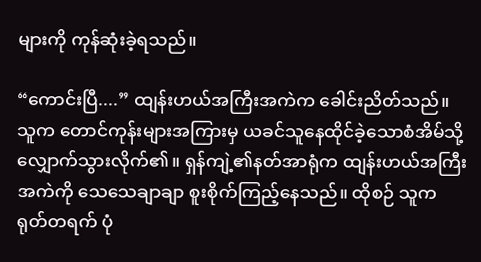များကို ကုန်ဆုံးခဲ့ရသည်။

“ကောင်းပြီ....” ထျန်းဟယ်အကြီးအကဲက ခေါင်းညိတ်သည်။ သူက တောင်ကုန်းများအကြားမှ ယခင်သူနေထိုင်ခဲ့သောစံအိမ်သို့  လျှောက်သွားလိုက်၏။ ရှန်ကျဲ့၏နတ်အာရုံက ထျန်းဟယ်အကြီးအကဲကို သေသေချာချာ စူးစိုက်ကြည့်နေသည်။ ထိုစဉ် သူက ရုတ်တရက် ပုံ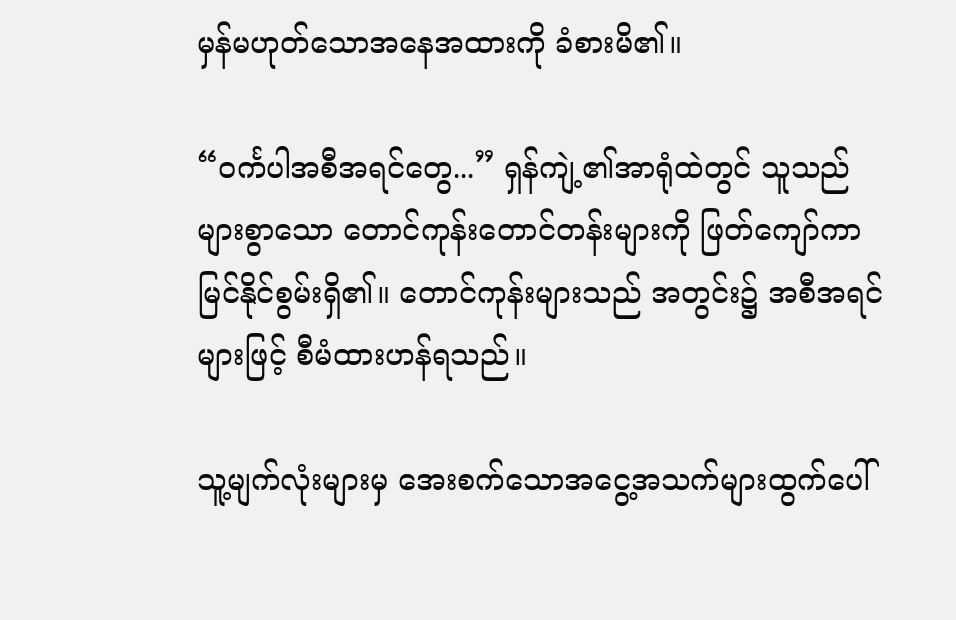မှန်မဟုတ်သောအနေအထားကို ခံစားမိ၏။

“ဝင်္ကပါအစီအရင်တွေ...” ရှန်ကျဲ့၏အာရုံထဲတွင် သူသည် များစွာသော တောင်ကုန်းတောင်တန်းများကို ဖြတ်ကျော်ကာ မြင်နိုင်စွမ်းရှိ၏။ တောင်ကုန်းများသည် အတွင်း၌ အစီအရင်များဖြင့် စီမံထားဟန်ရသည်။

သူ့မျက်လုံးများမှ အေးစက်သောအငွေ့အသက်များထွက်ပေါ်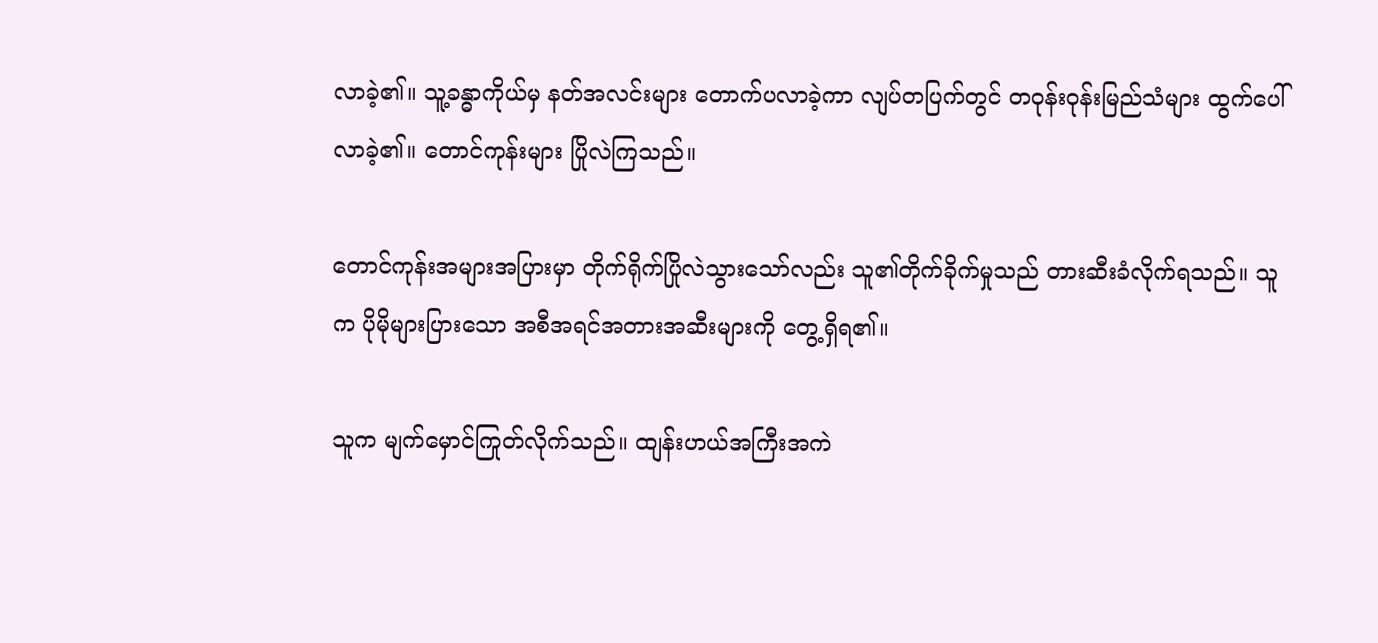လာခဲ့၏။ သူ့ခန္ဓာကိုယ်မှ နတ်အလင်းများ တောက်ပလာခဲ့ကာ လျပ်တပြက်တွင် တဝုန်းဝုန်းမြည်သံများ ထွက်ပေါ်လာခဲ့၏။ တောင်ကုန်းများ ပြိုလဲကြသည်။

တောင်ကုန်းအများအပြားမှာ တိုက်ရိုက်ပြိုလဲသွားသော်လည်း သူ၏တိုက်ခိုက်မှုသည် တားဆီးခံလိုက်ရသည်။ သူက ပိုမိုများပြားသော အစီအရင်အတားအဆီးများကို တွေ့ရှိရ၏။

သူက မျက်မှောင်ကြုတ်လိုက်သည်။ ထျန်းဟယ်အကြီးအကဲ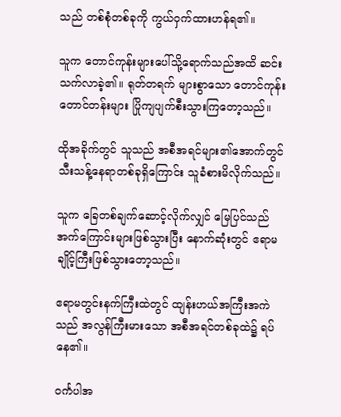သည် တစ်စုံတစ်ခုကို ကွယ်ဝှက်ထားဟန်ရ၏။

သူက တောင်ကုန်းများပေါ်သို့ရောက်သည်အထိ ဆင်းသက်လာခဲ့၏။ ရုတ်တရက် များစွာသော တောင်ကုန်းတောင်တန်းများ ပြိုကျပျက်စီးသွားကြတော့သည်။

ထိုအခိုက်တွင် သူသည် အစီအရင်များ၏အောက်တွင် သီးသန့်နေရာတစ်ခုရှိကြောင်း သူခံစားမိလိုက်သည်။

သူက ခြေတစ်ချက်ဆောင့်လိုက်လျှင် မြေပြင်သည် အက်ကြောင်းများဖြစ်သွားပြီး နောက်ဆုံးတွင် ဧရာမချိုင့်ကြီးဖြစ်သွားတော့သည်။

ဧရာမတွင်းနက်ကြီးထဲတွင် ထျန်းဟယ်အကြီးအကဲသည် အလွန်ကြီးမားသော အစီအရင်တစ်ခုထဲ၌ ရပ်နေ၏။

ဝင်္ကပါအ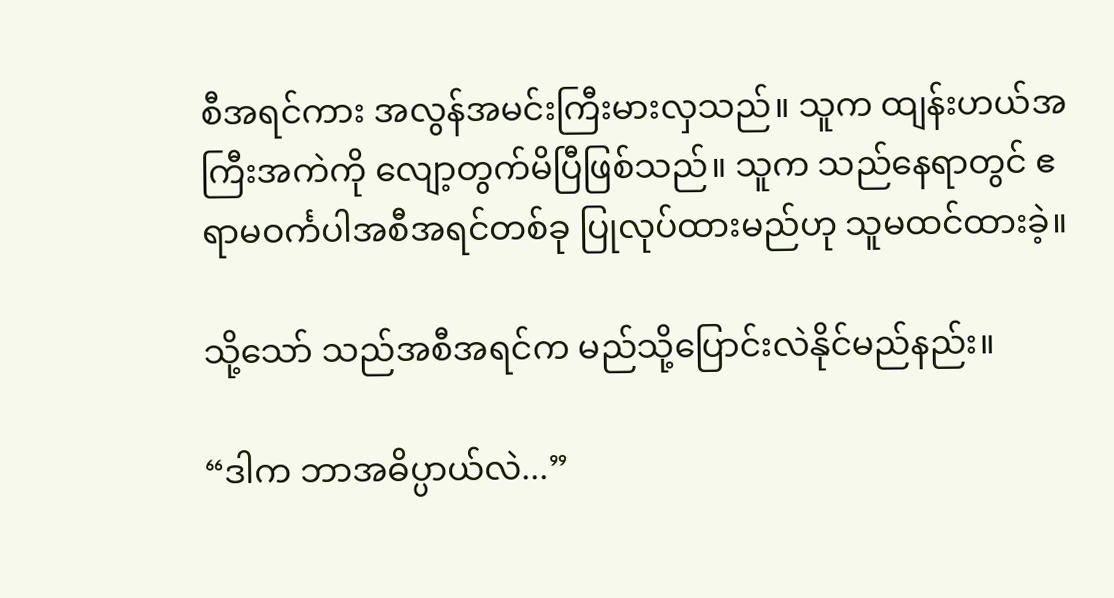စီအရင်ကား အလွန်အမင်းကြီးမားလှသည်။ သူက ထျန်းဟယ်အကြီးအကဲကို လျော့တွက်မိပြီဖြစ်သည်။ သူက သည်နေရာတွင် ဧရာမဝင်္ကပါအစီအရင်တစ်ခု ပြုလုပ်ထားမည်ဟု သူမထင်ထားခဲ့။

သို့သော် သည်အစီအရင်က မည်သို့ပြောင်းလဲနိုင်မည်နည်း။

“ဒါက ဘာအဓိပ္ပာယ်လဲ...”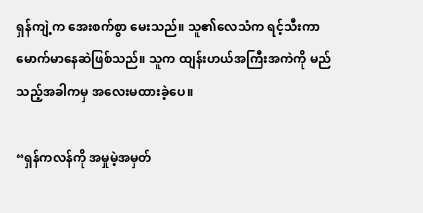ရှန်ကျဲ့က အေးစက်စွာ မေးသည်။ သူ၏လေသံက ရင့်သီးကာ မောက်မာနေဆဲဖြစ်သည်။ သူက ထျန်းဟယ်အကြီးအကဲကို မည်သည့်အခါကမှ အလေးမထားခဲ့ပေ။

“ရှန်ကလန်ကို အမှုမဲ့အမှတ်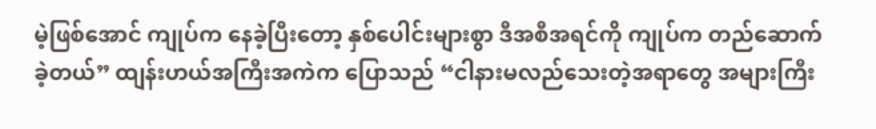မဲ့ဖြစ်အောင် ကျုပ်က နေခဲ့ပြီးတော့ နှစ်ပေါင်းများစွာ ဒီအစီအရင်ကို ကျုပ်က တည်ဆောက်ခဲ့တယ်” ထျန်းဟယ်အကြီးအကဲက ပြောသည် “ငါနားမလည်သေးတဲ့အရာတွေ အများကြီး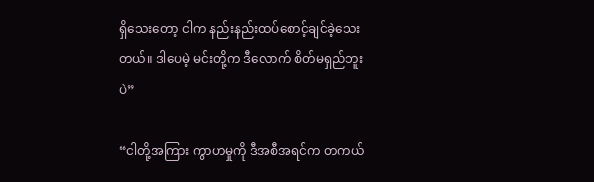ရှိသေးတော့ ငါက နည်းနည်းထပ်စောင့်ချင်ခဲ့သေးတယ်။ ဒါပေမဲ့ မင်းတို့က ဒီလောက် စိတ်မရှည်ဘူးပဲ”

“ငါတို့အကြား ကွာဟမှုကို ဒီအစီအရင်က တကယ်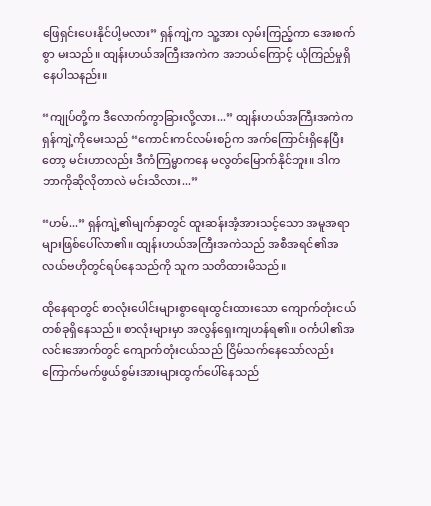ဖြေရှင်းပေးနိုင်ပါ့မလား” ရှန်ကျဲ့က သူ့အား လှမ်းကြည့်ကာ အေးစက်စွာ မးသည်။ ထျန်းဟယ်အကြီးအကဲက အဘယ်ကြောင့် ယုံကြည်မှုရှိနေပါသနည်း။

“ကျုပ်တို့က ဒီလောက်ကွာခြားလို့လား...” ထျန်းဟယ်အကြီးအကဲက ရှန်ကျဲ့ကိုမေးသည် “ကောင်းကင်လမ်းစဉ်က အက်ကြောင်းရှိနေပြီးတော့ မင်းဟာလည်း ဒီကံကြမ္မာကနေ မလွတ်မြောက်နိုင်ဘူး။ ဒါက ဘာကိုဆိုလိုတာလဲ မင်းသိလား...”

“ဟမ်...” ရှန်ကျဲ့၏မျက်နှာတွင် ထူးဆန်းအံ့အားသင့်သော အမူအရာများဖြစ်ပေါ်လာ၏။ ထျန်းဟယ်အကြီးအကဲသည် အစီအရင်၏အလယ်ဗဟိုတွင်ရပ်နေသည်ကို သူက သတိထားမိသည်။

ထိုနေရာတွင် စာလုံးပေါင်းများစွာရေးထွင်းထားသော ကျောက်တုံးငယ်တစ်ခုရှိနေသည်။ စာလုံးများမှာ အလွန်ရှေးကျဟန်ရ၏။ ဝင်္ကပါ၏အလင်းအောက်တွင် ကျောက်တုံးငယ်သည် ငြိမ်သက်နေသော်လည်း ကြောက်မက်ဖွယ်စွမ်းအားများထွက်ပေါ်နေသည်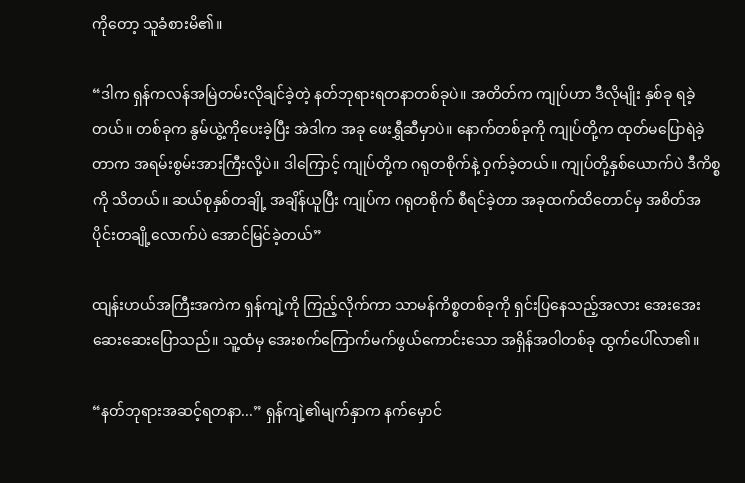ကိုတော့ သူခံစားမိ၏။

“ဒါက ရှန်ကလန်အမြဲတမ်းလိုချင်ခဲ့တဲ့ နတ်ဘုရားရတနာတစ်ခုပဲ။ အတိတ်က ကျုပ်ဟာ ဒီလိုမျိုး နှစ်ခု ရခဲ့တယ်။ တစ်ခုက နွမ်ယွဲ့ကိုပေးခဲ့ပြီး အဲဒါက အခု ဖေးရွှီဆီမှာပဲ။ နောက်တစ်ခုကို ကျုပ်တို့က ထုတ်မပြောရဲခဲ့တာက အရမ်းစွမ်းအားကြီးလို့ပဲ။ ဒါကြောင့် ကျုပ်တို့က ဂရုတစိုက်နဲ့ ဝှက်ခဲ့တယ်။ ကျုပ်တို့နှစ်ယောက်ပဲ ဒီကိစ္စကို သိတယ်။ ဆယ်စုနှစ်တချို့ အချိန်ယူပြီး ကျုပ်က ဂရုတစိုက် စီရင်ခဲ့တာ အခုထက်ထိတောင်မှ အစိတ်အပိုင်းတချို့လောက်ပဲ အောင်မြင်ခဲ့တယ်”

ထျန်းဟယ်အကြီးအကဲက ရှန်ကျဲ့ကို ကြည့်လိုက်ကာ သာမန်ကိစ္စတစ်ခုကို ရှင်းပြနေသည့်အလား အေးအေးဆေးဆေးပြောသည်။ သူ့ထံမှ အေးစက်ကြောက်မက်ဖွယ်ကောင်းသော အရှိန်အဝါတစ်ခု ထွက်ပေါ်လာ၏။

“နတ်ဘုရားအဆင့်ရတနာ...” ရှန်ကျဲ့၏မျက်နှာက နက်မှောင်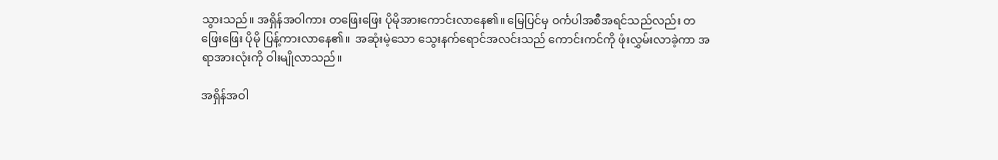သွားသည်။ အရှိန်အဝါကား တဖြေးဖြေး ပိုမိုအားကောင်းလာနေ၏။ မြေပြင်မှ ဝင်္ကပါအစီအရင်သည်လည်း တဖြေးဖြေး ပိုမို ပြန့်ကားလာနေ၏။  အဆုံးမဲ့သော သွေးနက်ရောင်အလင်းသည် ကောင်းကင်ကို ဖုံးလွှမ်းလာခဲ့ကာ အရာအားလုံးကို ဝါးမျိုလာသည်။

အရှိန်အဝါ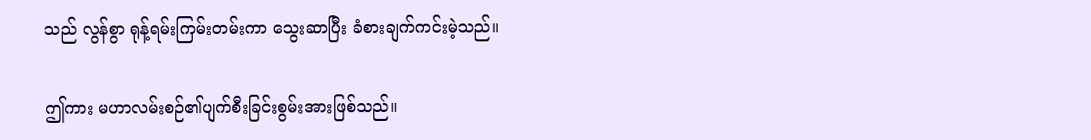သည် လွန်စွာ ရုန့်ရမ်းကြမ်းတမ်းကာ သွေးဆာပြီး ခံစားချက်ကင်းမဲ့သည်။

ဤကား မဟာလမ်းစဉ်၏ပျက်စီးခြင်းစွမ်းအားဖြစ်သည်။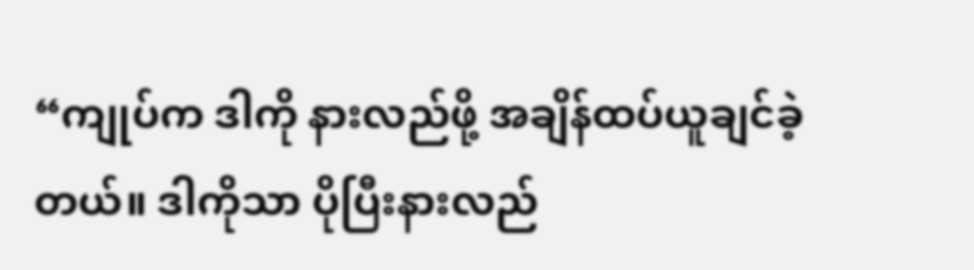“ကျုပ်က ဒါကို နားလည်ဖို့ အချိန်ထပ်ယူချင်ခဲ့တယ်။ ဒါကိုသာ ပိုပြီးနားလည်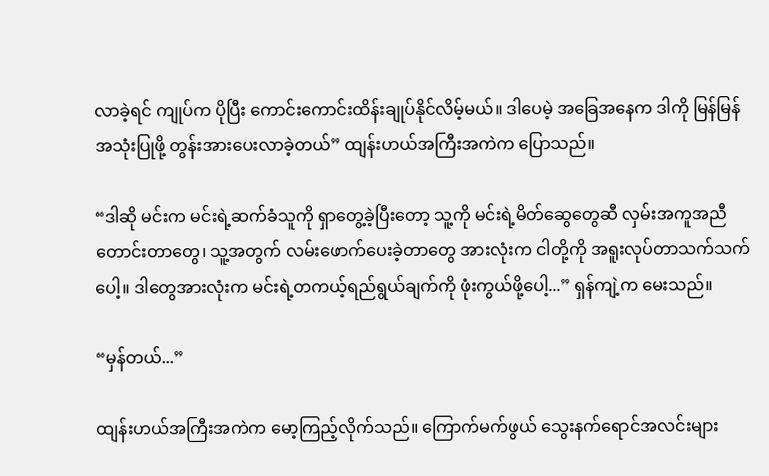လာခဲ့ရင် ကျုပ်က ပိုပြီး ကောင်းကောင်းထိန်းချုပ်နိုင်လိမ့်မယ်။ ဒါပေမဲ့ အခြေအနေက ဒါကို မြန်မြန်အသုံးပြုဖို့ တွန်းအားပေးလာခဲ့တယ်” ထျန်းဟယ်အကြီးအကဲက ပြောသည်။

“ဒါဆို မင်းက မင်းရဲ့ဆက်ခံသူကို ရှာတွေ့ခဲ့ပြီးတော့ သူ့ကို မင်းရဲ့မိတ်ဆွေတွေဆီ လှမ်းအကူအညီတောင်းတာတွေ၊ သူ့အတွက် လမ်းဖောက်ပေးခဲ့တာတွေ အားလုံးက ငါတို့ကို အရူးလုပ်တာသက်သက်ပေါ့။ ဒါတွေအားလုံးက မင်းရဲ့တကယ့်ရည်ရွယ်ချက်ကို ဖုံးကွယ်ဖို့ပေါ့...” ရှန်ကျဲ့က မေးသည်။

“မှန်တယ်...”

ထျန်းဟယ်အကြီးအကဲက မော့ကြည့်လိုက်သည်။ ကြောက်မက်ဖွယ် သွေးနက်ရောင်အလင်းများ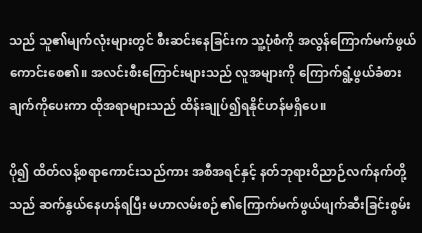သည် သူ၏မျက်လုံးများတွင် စီးဆင်းနေခြင်းက သူ့ပုံစံကို အလွန်ကြောက်မက်ဖွယ်ကောင်းစေ၏။ အလင်းစီးကြောင်းများသည် လူအများကို ကြောက်ရွံ့ဖွယ်ခံစားချက်ကိုပေးကာ ထိုအရာများသည် ထိန်းချုပ်၍ရနိုင်ဟန်မရှိပေ။

ပို၍ ထိတ်လန့်စရာကောင်းသည်ကား အစီအရင်နှင့် နတ်ဘုရားဝိညာဉ်လက်နက်တို့သည် ဆက်နွယ်နေဟန်ရပြီး မဟာလမ်းစဉ်၏ကြောက်မက်ဖွယ်ဖျက်ဆီးခြင်းစွမ်း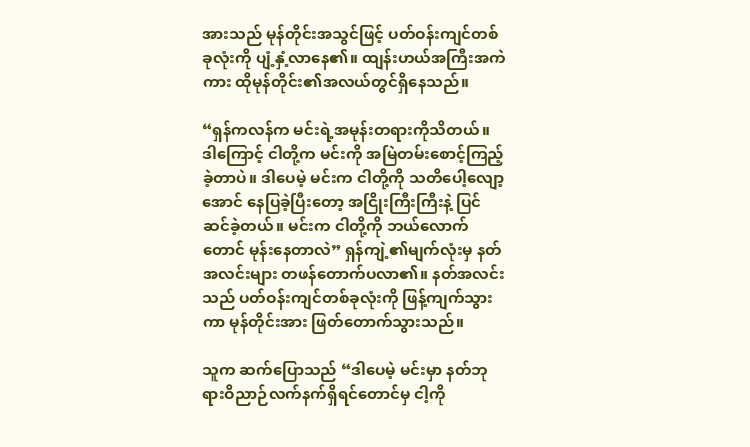အားသည် မုန်တိုင်းအသွင်ဖြင့် ပတ်ဝန်းကျင်တစ်ခုလုံးကို ပျံ့နှံ့လာနေ၏။ ထျန်းဟယ်အကြီးအကဲကား ထိုမုန်တိုင်း၏အလယ်တွင်ရှိနေသည်။

“ရှန်ကလန်က မင်းရဲ့အမုန်းတရားကိုသိတယ်။ ဒါကြောင့် ငါတို့က မင်းကို အမြဲတမ်းစောင့်ကြည့်ခဲ့တာပဲ။ ဒါပေမဲ့ မင်းက ငါတို့ကို သတိပေါ့လျော့အောင် နေပြခဲ့ပြီးတော့ အငြိုးကြီးကြီးနဲ့ ပြင်ဆင်ခဲ့တယ်။ မင်းက ငါတို့ကို ဘယ်လောက်တောင် မုန်းနေတာလဲ” ရှန်ကျဲ့၏မျက်လုံးမှ နတ်အလင်းများ တဖန်တောက်ပလာ၏။ နတ်အလင်းသည် ပတ်ဝန်းကျင်တစ်ခုလုံးကို ဖြန့်ကျက်သွားကာ မုန်တိုင်းအား ဖြတ်တောက်သွားသည်။

သူက ဆက်ပြောသည် “ဒါပေမဲ့ မင်းမှာ နတ်ဘုရားဝိညာဉ်လက်နက်ရှိရင်တောင်မှ ငါ့ကို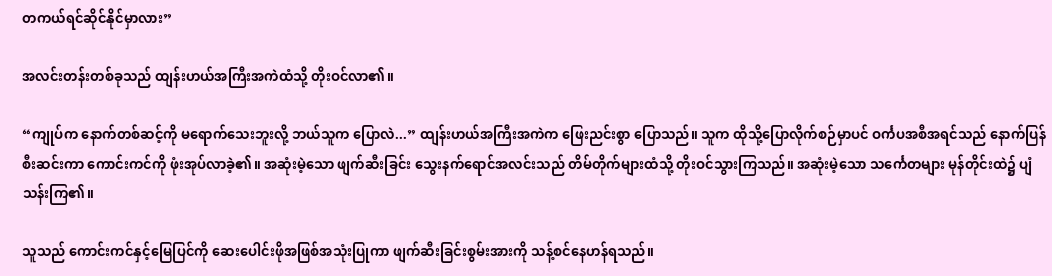တကယ်ရင်ဆိုင်နိုင်မှာလား”

အလင်းတန်းတစ်ခုသည် ထျန်းဟယ်အကြီးအကဲထံသို့ တိုးဝင်လာ၏။

“ကျုပ်က နောက်တစ်ဆင့်ကို မရောက်သေးဘူးလို့ ဘယ်သူက ပြောလဲ...” ထျန်းဟယ်အကြီးအကဲက ဖြေးညင်းစွာ ပြောသည်။ သူက ထိုသို့ပြောလိုက်စဉ်မှာပင် ဝင်္ကပအစီအရင်သည် နောက်ပြန်စီးဆင်းကာ ကောင်းကင်ကို ဖုံးအုပ်လာခဲ့၏။ အဆုံးမဲ့သော ဖျက်ဆီးခြင်း သွေးနက်ရောင်အလင်းသည် တိမ်တိုက်များထံသို့ တိုးဝင်သွားကြသည်။ အဆုံးမဲ့သော သင်္ကေတများ မုန်တိုင်းထဲ၌ ပျံသန်းကြ၏။

သူသည် ‌ကောင်းကင်နှင့်မြေပြင်ကို ဆေးပေါင်းဖိုအဖြစ်အသုံးပြုကာ ဖျက်ဆီးခြင်းစွမ်းအားကို သန့်စင်နေဟန်ရသည်။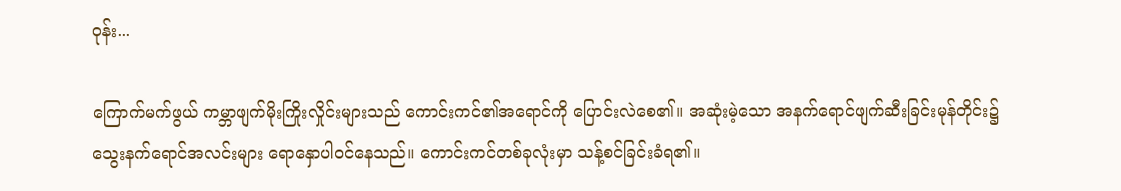ဝုန်း...

ကြောက်မက်ဖွယ် ကမ္ဘာဖျက်မိုးကြိုးလှိုင်းများသည် ကောင်းကင်၏အရောင်ကို ပြောင်းလဲစေ၏။ အဆုံးမဲ့သော အနက်ရောင်ဖျက်ဆီးခြင်းမုန်တိုင်း၌ သွေးနက်ရောင်အလင်းများ ရောနှောပါဝင်နေသည်။ ကောင်းကင်တစ်ခုလုံးမှာ သန့်စင်ခြင်းခံရ၏။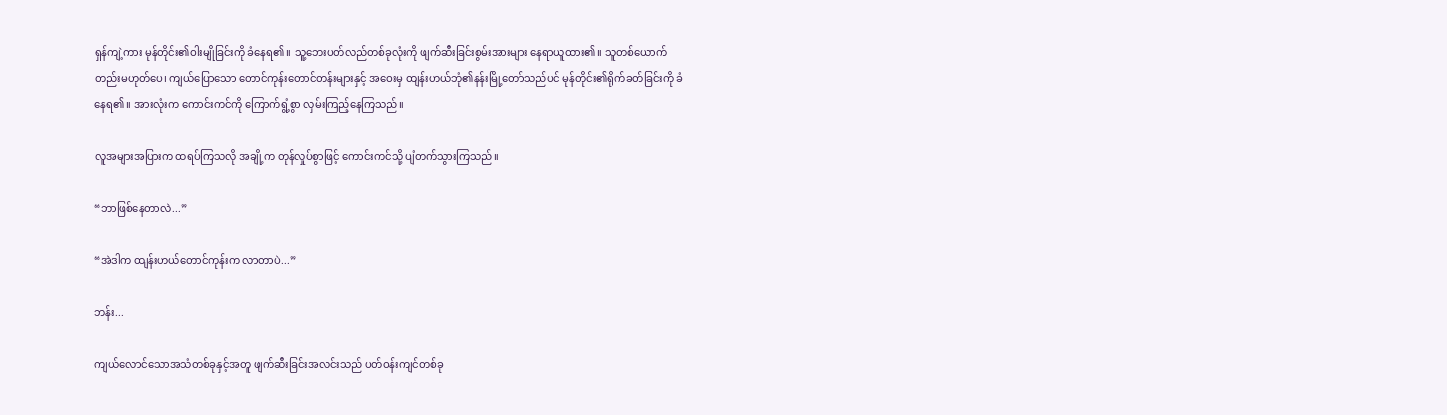ရှန်ကျဲ့ကား မုန်တိုင်း၏ဝါးမျိုခြင်းကို ခံနေရ၏။ သူ့ဘေးပတ်လည်တစ်ခုလုံးကို ဖျက်ဆီးခြင်းစွမ်းအားများ နေရာယူထား၏။ သူတစ်ယောက်တည်းမဟုတ်ပေ၊ ကျယ်ပြောသော တောင်ကုန်းတောင်တန်းများနှင့် အဝေးမှ ထျန်းဟယ်ဘုံ၏နန်းမြို့တော်သည်ပင် မုန်တိုင်း၏ရိုက်ခတ်ခြင်းကို ခံနေရ၏။ အားလုံးက ကောင်းကင်ကို ကြောက်ရွံ့စွာ လှမ်းကြည့်နေကြသည်။

လူအများအပြားက ထရပ်ကြသလို အချို့က တုန်လှုပ်စွာဖြင့် ကောင်းကင်သို့ ပျံတက်သွားကြသည်။

“ဘာဖြစ်နေတာလဲ...”

“အဲဒါက ထျန်းဟယ်တောင်ကုန်းက လာတာပဲ...”

ဘန်း...

ကျယ်လောင်သောအသံတစ်ခုနှင့်အတူ ဖျက်ဆီးခြင်းအလင်းသည် ပတ်ဝန်းကျင်တစ်ခု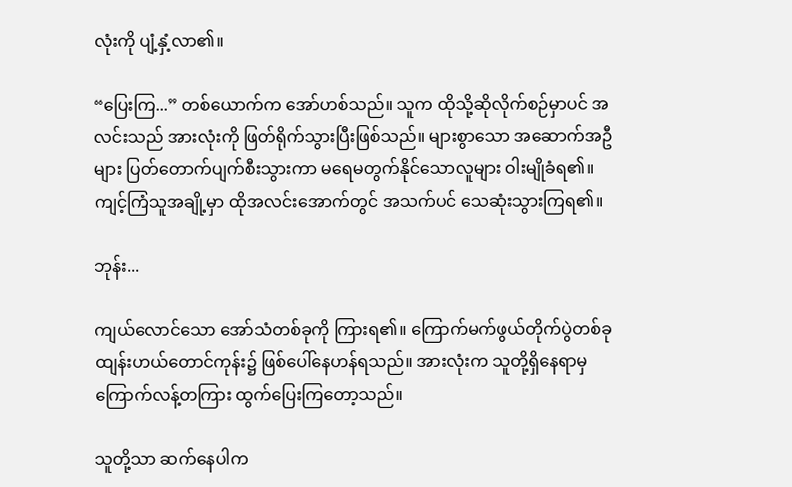လုံးကို ပျံ့နှံ့လာ၏။

“ပြေးကြ...” တစ်ယောက်က အော်ဟစ်သည်။ သူက ထိုသို့ဆိုလိုက်စဉ်မှာပင် အလင်းသည် အားလုံးကို ဖြတ်ရိုက်သွားပြီးဖြစ်သည်။ များစွာသော အဆောက်အဦများ ပြတ်တောက်ပျက်စီးသွားကာ မရေမတွက်နိုင်သောလူများ ဝါးမျိုခံရ၏။ ကျင့်ကြံသူအချို့မှာ ထိုအလင်းအောက်တွင် အသက်ပင် သေဆုံးသွားကြရ၏။

ဘုန်း...

ကျယ်လောင်သော အော်သံတစ်ခုကို ကြားရ၏။ ကြောက်မက်ဖွယ်တိုက်ပွဲတစ်ခု ထျန်းဟယ်တောင်ကုန်း၌ ဖြစ်ပေါ်နေဟန်ရသည်။ အားလုံးက သူတို့ရှိနေရာမှ ကြောက်လန့်တကြား ထွက်ပြေးကြတော့သည်။

သူတို့သာ ဆက်နေပါက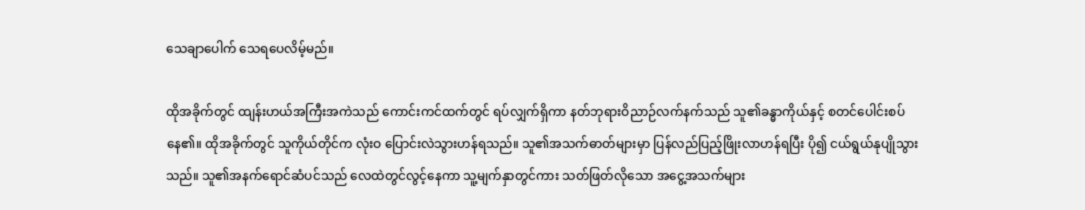သေချာပေါက် သေရပေလိမ့်မည်။

ထိုအခိုက်တွင် ထျန်းဟယ်အကြီးအကဲသည် ကောင်းကင်ထက်တွင် ရပ်လျှက်ရှိကာ နတ်ဘုရားဝိညာဉ်လက်နက်သည် သူ၏ခန္ဓာကိုယ်နှင့် စတင်ပေါင်းစပ်နေ၏။ ထိုအခိုက်တွင် သူကိုယ်တိုင်က လုံးဝ ပြောင်းလဲသွားဟန်ရသည်။ သူ၏အသက်ဓာတ်များမှာ ပြန်လည်ပြည့်ဖြိုးလာဟန်ရပြီး ပို၍ ငယ်ရွယ်နုပျိုသွားသည်။ သူ၏အနက်ရောင်ဆံပင်သည် လေထဲတွင်လွင့်နေကာ သူ့မျက်နှာတွင်ကား သတ်ဖြတ်လိုသော အငွေ့အသက်များ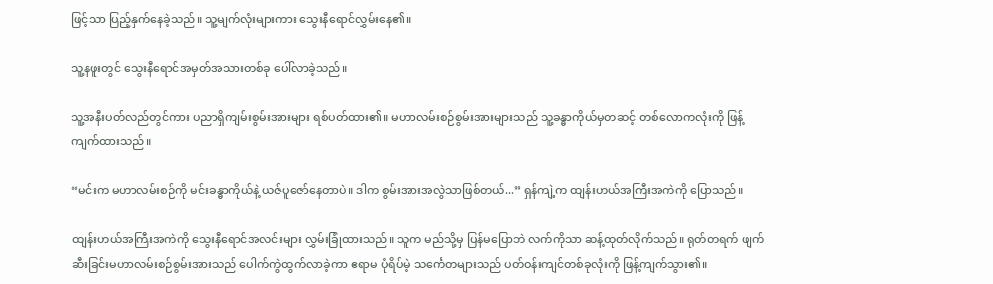ဖြင့်သာ ပြည့်နှက်နေခဲ့သည်။ သူ့မျက်လုံးများကား သွေးနီရောင်လွှမ်းနေ၏။

သူ့နဖူးတွင် သွေးနီရောင်အမှတ်အသားတစ်ခု ပေါ်လာခဲ့သည်။

သူ့အနီးပတ်လည်တွင်ကား ပညာရှိကျမ်းစွမ်းအားများ ရစ်ပတ်ထား၏။ မဟာလမ်းစဉ်စွမ်းအားများသည် သူ့ခန္ဓာကိုယ်မှတဆင့် တစ်လောကလုံးကို ဖြန့်ကျက်ထားသည်။

“မင်းက မဟာလမ်းစဉ်ကို မင်းခန္ဓာကိုယ်နဲ့ ယဇ်ပူဇော်နေတာပဲ။ ဒါက စွမ်းအားအလွဲသာဖြစ်တယ်...” ရှန်ကျဲ့က ထျန်းဟယ်အကြီးအကဲကို ပြောသည်။

ထျန်းဟယ်အကြီးအကဲကို သွေးနီရောင်အလင်းများ လွှမ်းခြုံထားသည်။ သူက မည်သို့မှ ပြန်မပြောဘဲ လက်ကိုသာ ဆန့်ထုတ်လိုက်သည်။ ရုတ်တရက် ဖျက်ဆီးခြင်းမဟာလမ်းစဉ်စွမ်းအားသည် ပေါက်ကွဲထွက်လာခဲ့ကာ ဧရာမ ပုံရိပ်မဲ့ သင်္ကေတများသည် ပတ်ဝန်းကျင်တစ်ခုလုံးကို ဖြန့်ကျက်သွား၏။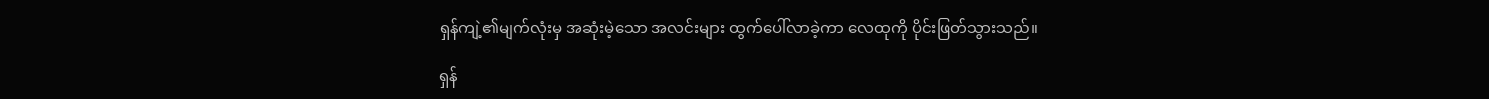ရှန်ကျဲ့၏မျက်လုံးမှ အဆုံးမဲ့သော အလင်းများ ထွက်ပေါ်လာခဲ့ကာ လေထုကို ပိုင်းဖြတ်သွားသည်။

ရှန်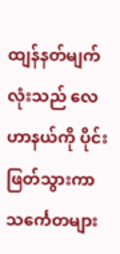ထျန်နတ်မျက်လုံးသည် လေဟာနယ်ကို ပိုင်းဖြတ်သွားကာ သင်္ကေတများ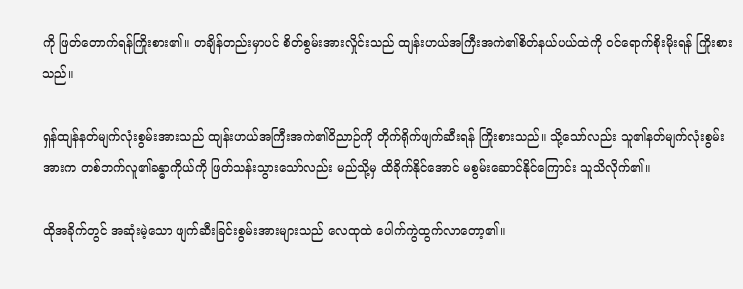ကို ဖြတ်တောက်ရန်ကြိုးစား၏။ တချိန်တည်းမှာပင် စိတ်စွမ်းအားလှိုင်းသည် ထျန်းဟယ်အကြီးအကဲ၏စိတ်နယ်ပယ်ထဲကို ဝင်ရောက်စိုးမိုးရန် ကြိုးစားသည်။

ရှန်ထျန်နတ်မျက်လုံးစွမ်းအားသည် ထျန်းဟယ်အကြီးအကဲ၏ဝိညာဉ်ကို တိုက်ရိုက်ဖျက်ဆီးရန် ကြိုးစားသည်။ သို့သော်လည်း သူ၏နတ်မျက်လုံးစွမ်းအားက တစ်ဘက်လူ၏ခန္ဓာကိုယ်ကို ဖြတ်သန်းသွားသော်လည်း မည်သို့မှ ထိခိုက်နိုင်အောင် မစွမ်းဆောင်နိုင်ကြောင်း သူသိလိုက်၏။

ထိုအခိုက်တွင် အဆုံးမဲ့သော ဖျက်ဆီးခြင်းစွမ်းအားများသည် လေထုထဲ ပေါက်ကွဲထွက်လာတော့၏။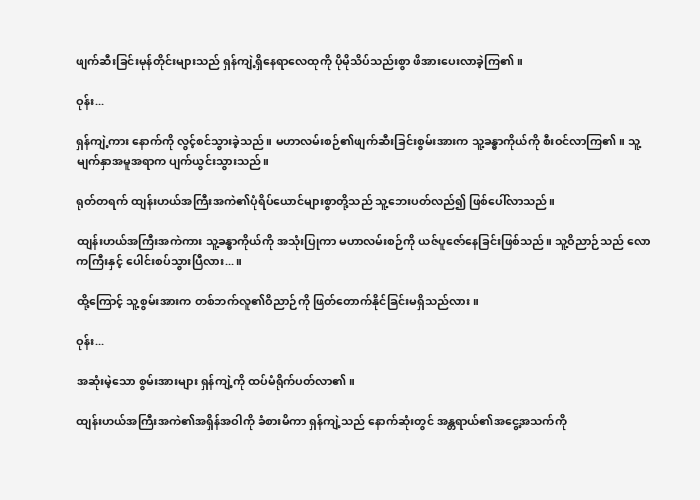ဖျက်ဆီးခြင်းမုန်တိုင်းများသည် ရှန်ကျဲ့ရှိနေရာလေထုကို ပိုမိုသိပ်သည်းစွာ ဖိအားပေးလာခဲ့ကြ၏။

ဝုန်း...

ရှန်ကျဲ့ကား နောက်ကို လွင့်စင်သွားခဲ့သည်။ မဟာလမ်းစဉ်၏ဖျက်ဆီးခြင်းစွမ်းအားက သူ့ခန္ဓာကိုယ်ကို စီးဝင်လာကြ၏။ သူ့မျက်နှာအမူအရာက ပျက်ယွင်းသွားသည်။

ရုတ်တရက် ထျန်းဟယ်အကြီးအကဲ၏ပုံရိပ်ယောင်များစွာတို့သည် သူ့ဘေးပတ်လည်၍ ဖြစ်ပေါ်လာသည်။

ထျန်းဟယ်အကြီးအကဲကား သူ့ခန္ဓာကိုယ်ကို အသုံးပြုကာ မဟာလမ်းစဉ်ကို ယဇ်ပူဇော်နေခြင်းဖြစ်သည်။ သူ့ဝိညာဉ်သည် လောကကြီးနှင့် ပေါင်းစပ်သွားပြီလား...။

ထို့ကြောင့် သူ့စွမ်းအားက တစ်ဘက်လူ၏ဝိညာဉ်ကို ဖြတ်တောက်နိုင်ခြင်းမရှိသည်လား။

ဝုန်း...

အဆုံးမဲ့သော စွမ်းအားများ ရှန်ကျဲ့ကို ထပ်မံရိုက်ပတ်လာ၏။

ထျန်းဟယ်အကြီးအကဲ၏အရှိန်အဝါကို ခံစားမိကာ ရှန်ကျဲ့သည် နောက်ဆုံးတွင် အန္တရာယ်၏အငွေ့အသက်ကို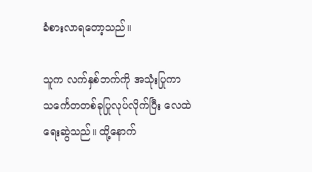ခံစားလာရတော့သည်။

သူက လက်နှစ်ဘက်ကို အသုံးပြုကာ သင်္ကေတတစ်ခုပြုလုပ်လိုက်ပြီး လေထဲရေးဆွဲသည်။ ထို့နောက်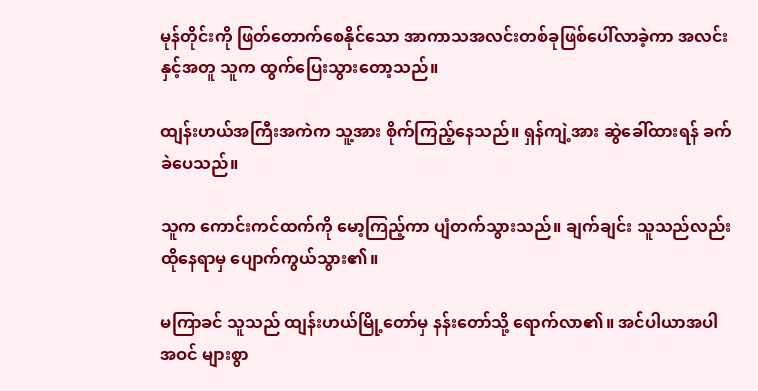မုန်တိုင်းကို ဖြတ်တောက်စေနိုင်သော အာကာသအလင်းတစ်ခုဖြစ်ပေါ်လာခဲ့ကာ အလင်းနှင့်အတူ သူက ထွက်ပြေးသွားတော့သည်။

ထျန်းဟယ်အကြီးအကဲက သူ့အား စိုက်ကြည့်နေသည်။ ရှန်ကျဲ့အား ဆွဲခေါ်ထားရန် ခက်ခဲပေသည်။

သူက ကောင်းကင်ထက်ကို မော့ကြည့်ကာ ပျံတက်သွားသည်။ ချက်ချင်း သူသည်လည်း ထိုနေရာမှ ပျောက်ကွယ်သွား၏။

မကြာခင် သူသည် ထျန်းဟယ်မြို့တော်မှ နန်းတော်သို့ ရောက်လာ၏။ အင်ပါယာအပါအဝင် များစွာ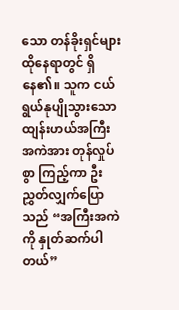သော တန်ခိုးရှင်များ ထိုနေရာတွင် ရှိနေ၏။ သူက ငယ်ရွယ်နုပျိုသွားသော ထျန်းဟယ်အကြီးအကဲအား တုန်လှုပ်စွာ ကြည့်ကာ ဦးညွှတ်လျှက်ပြောသည် “အကြီးအကဲကို နှုတ်ဆက်ပါတယ်”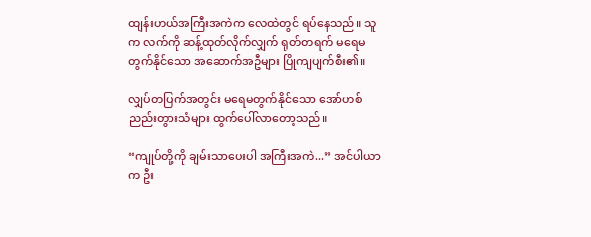ထျန်းဟယ်အကြီးအကဲက လေထဲတွင် ရပ်နေသည်။ သူက လက်ကို ဆန့်ထုတ်လိုက်လျှက် ရုတ်တရက် မရေမတွက်နိုင်သော အဆောက်အဦများ ပြိုကျပျက်စီး၏။

လျှပ်တပြက်အတွင်း မရေမတွက်နိုင်သော အော်ဟစ်ညည်းတွားသံများ ထွက်ပေါ်လာတော့သည်။

“ကျုပ်တို့ကို ချမ်းသာပေးပါ အကြီးအကဲ...” အင်ပါယာက ဦး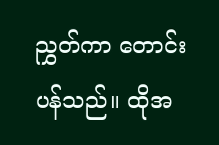ညွှတ်ကာ တောင်းပန်သည်။ ထိုအ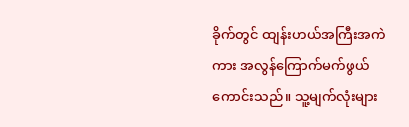ခိုက်တွင် ထျန်းဟယ်အကြီးအကဲကား အလွန်ကြောက်မက်ဖွယ်ကောင်းသည်။ သူ့မျက်လုံးများ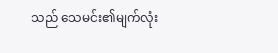သည် သေမင်း၏မျက်လုံး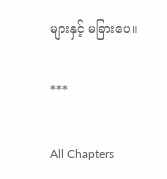များနှင့် မခြားပေ။

***

All Chapters